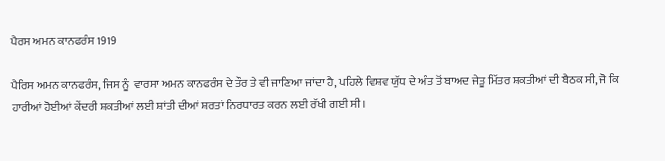ਪੈਰਸ ਅਮਨ ਕਾਨਫਰੰਸ 1919

ਪੈਰਿਸ ਅਮਨ ਕਾਨਫਰੰਸ, ਜਿਸ ਨੂੰ  ਵਾਰਸਾ ਅਮਨ ਕਾਨਫਰੰਸ ਦੇ ਤੌਰ ਤੇ ਵੀ ਜਾਣਿਆ ਜਾਂਦਾ ਹੈ, ਪਹਿਲੇ ਵਿਸ਼ਵ ਯੁੱਧ ਦੇ ਅੰਤ ਤੋਂ ਬਾਅਦ ਜੇਤੂ ਮਿੱਤਰ ਸ਼ਕਤੀਆਂ ਦੀ ਬੈਠਕ ਸੀ, ਜੋ ਕਿ ਹਾਰੀਆਂ ਹੋਈਆਂ ਕੇਂਦਰੀ ਸ਼ਕਤੀਆਂ ਲਈ ਸ਼ਾਂਤੀ ਦੀਆਂ ਸ਼ਰਤਾਂ ਨਿਰਧਾਰਤ ਕਰਨ ਲਈ ਰੱਖੀ ਗਈ ਸੀ।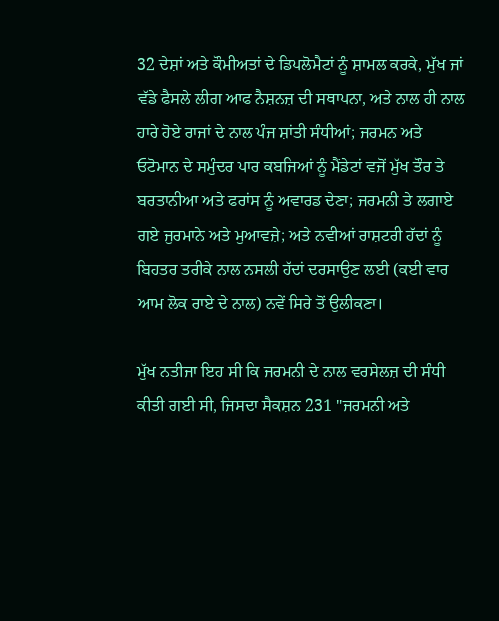32 ਦੇਸ਼ਾਂ ਅਤੇ ਕੌਮੀਅਤਾਂ ਦੇ ਡਿਪਲੋਮੈਟਾਂ ਨੂੰ ਸ਼ਾਮਲ ਕਰਕੇ, ਮੁੱਖ ਜਾਂ ਵੱਡੇ ਫੈਸਲੇ ਲੀਗ ਆਫ ਨੈਸ਼ਨਜ਼ ਦੀ ਸਥਾਪਨਾ, ਅਤੇ ਨਾਲ ਹੀ ਨਾਲ ਹਾਰੇ ਹੋਏ ਰਾਜਾਂ ਦੇ ਨਾਲ ਪੰਜ ਸ਼ਾਂਤੀ ਸੰਧੀਆਂ; ਜਰਮਨ ਅਤੇ ਓਟੋਮਾਨ ਦੇ ਸਮੁੰਦਰ ਪਾਰ ਕਬਜਿਆਂ ਨੂੰ ਮੈਂਡੇਟਾਂ ਵਜੋਂ ਮੁੱਖ ਤੌਰ ਤੇ ਬਰਤਾਨੀਆ ਅਤੇ ਫਰਾਂਸ ਨੂੰ ਅਵਾਰਡ ਦੇਣਾ; ਜਰਮਨੀ ਤੇ ਲਗਾਏ ਗਏ ਜੁਰਮਾਨੇ ਅਤੇ ਮੁਆਵਜ਼ੇ; ਅਤੇ ਨਵੀਆਂ ਰਾਸ਼ਟਰੀ ਹੱਦਾਂ ਨੂੰ ਬਿਹਤਰ ਤਰੀਕੇ ਨਾਲ ਨਸਲੀ ਹੱਦਾਂ ਦਰਸਾਉਣ ਲਈ (ਕਈ ਵਾਰ ਆਮ ਲੋਕ ਰਾਏ ਦੇ ਨਾਲ) ਨਵੇਂ ਸਿਰੇ ਤੋਂ ਉਲੀਕਣਾ।

ਮੁੱਖ ਨਤੀਜਾ ਇਹ ਸੀ ਕਿ ਜਰਮਨੀ ਦੇ ਨਾਲ ਵਰਸੇਲਜ਼ ਦੀ ਸੰਧੀ ਕੀਤੀ ਗਈ ਸੀ, ਜਿਸਦਾ ਸੈਕਸ਼ਨ 231 "ਜਰਮਨੀ ਅਤੇ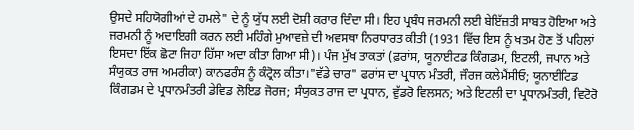ਉਸਦੇ ਸਹਿਯੋਗੀਆਂ ਦੇ ਹਮਲੇ" ਦੇ ਨੂੰ ਯੁੱਧ ਲਈ ਦੋਸ਼ੀ ਕਰਾਰ ਦਿੰਦਾ ਸੀ। ਇਹ ਪ੍ਰਬੰਧ ਜਰਮਨੀ ਲਈ ਬੇਇੱਜ਼ਤੀ ਸਾਬਤ ਹੋਇਆ ਅਤੇ ਜਰਮਨੀ ਨੂੰ ਅਦਾਇਗੀ ਕਰਨ ਲਈ ਮਹਿੰਗੇ ਮੁਆਵਜ਼ੇ ਦੀ ਅਵਸਥਾ ਨਿਰਧਾਰਤ ਕੀਤੀ (1931 ਵਿੱਚ ਇਸ ਨੂੰ ਖਤਮ ਹੋਣ ਤੋਂ ਪਹਿਲਾਂ ਇਸਦਾ ਇੱਕ ਛੋਟਾ ਜਿਹਾ ਹਿੱਸਾ ਅਦਾ ਕੀਤਾ ਗਿਆ ਸੀ)। ਪੰਜ ਮੁੱਖ ਤਾਕਤਾਂ (ਫ਼ਰਾਂਸ, ਯੂਨਾਈਟਡ ਕਿੰਗਡਮ, ਇਟਲੀ, ਜਪਾਨ ਅਤੇ ਸੰਯੁਕਤ ਰਾਜ ਅਮਰੀਕਾ) ਕਾਨਫਰੰਸ ਨੂੰ ਕੰਟ੍ਰੋਲ ਕੀਤਾ।"ਵੱਡੇ ਚਾਰ" ਫਰਾਂਸ ਦਾ ਪ੍ਰਧਾਨ ਮੰਤਰੀ, ਜੌਰਜ ਕਲੇਮੈਂਸੀਓ; ਯੂਨਾਈਟਿਡ ਕਿੰਗਡਮ ਦੇ ਪ੍ਰਧਾਨਮੰਤਰੀ ਡੇਵਿਡ ਲੋਇਡ ਜੋਰਜ; ਸੰਯੁਕਤ ਰਾਜ ਦਾ ਪ੍ਰਧਾਨ, ਵੁੱਡਰੋ ਵਿਲਸਨ; ਅਤੇ ਇਟਲੀ ਦਾ ਪ੍ਰਧਾਨਮੰਤਰੀ, ਵਿਟੋਰੋ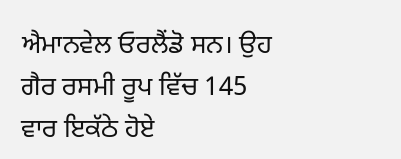ਐਮਾਨਵੇਲ ਓਰਲੈਂਡੋ ਸਨ। ਉਹ ਗੈਰ ਰਸਮੀ ਰੂਪ ਵਿੱਚ 145 ਵਾਰ ਇਕੱਠੇ ਹੋਏ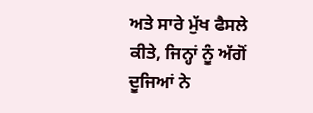ਅਤੇ ਸਾਰੇ ਮੁੱਖ ਫੈਸਲੇ ਕੀਤੇ, ਜਿਨ੍ਹਾਂ ਨੂੰ ਅੱਗੋਂ ਦੂਜਿਆਂ ਨੇ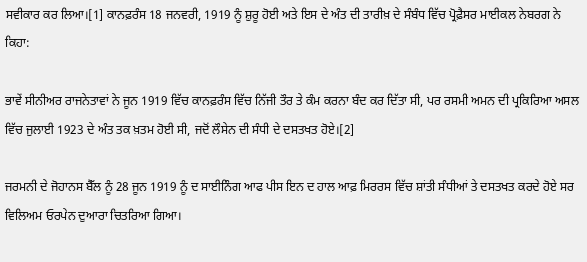ਸਵੀਕਾਰ ਕਰ ਲਿਆ।[1] ਕਾਨਫ਼ਰੰਸ 18 ਜਨਵਰੀ, 1919 ਨੂੰ ਸ਼ੁਰੂ ਹੋਈ ਅਤੇ ਇਸ ਦੇ ਅੰਤ ਦੀ ਤਾਰੀਖ਼ ਦੇ ਸੰਬੰਧ ਵਿੱਚ ਪ੍ਰੋਫ਼ੈਸਰ ਮਾਈਕਲ ਨੇਬਰਗ ਨੇ ਕਿਹਾ:

ਭਾਵੇਂ ਸੀਨੀਅਰ ਰਾਜਨੇਤਾਵਾਂ ਨੇ ਜੂਨ 1919 ਵਿੱਚ ਕਾਨਫ਼ਰੰਸ ਵਿੱਚ ਨਿੱਜੀ ਤੌਰ ਤੇ ਕੰਮ ਕਰਨਾ ਬੰਦ ਕਰ ਦਿੱਤਾ ਸੀ, ਪਰ ਰਸਮੀ ਅਮਨ ਦੀ ਪ੍ਰਕਿਰਿਆ ਅਸਲ ਵਿੱਚ ਜੁਲਾਈ 1923 ਦੇ ਅੰਤ ਤਕ ਖ਼ਤਮ ਹੋਈ ਸੀ, ਜਦੋਂ ਲੌਸੇਨ ਦੀ ਸੰਧੀ ਦੇ ਦਸਤਖਤ ਹੋਏ।[2]

ਜਰਮਨੀ ਦੇ ਜੋਹਾਨਸ ਬੈੱਲ ਨੂੰ 28 ਜੂਨ 1919 ਨੂੰ ਦ ਸਾਈਨਿੰਗ ਆਫ ਪੀਸ ਇਨ ਦ ਹਾਲ ਆਫ਼ ਮਿਰਰਸ ਵਿੱਚ ਸ਼ਾਂਤੀ ਸੰਧੀਆਂ ਤੇ ਦਸਤਖਤ ਕਰਦੇ ਹੋਏ ਸਰ ਵਿਲਿਅਮ ਓਰਪੇਨ ਦੁਆਰਾ ਚਿਤਰਿਆ ਗਿਆ।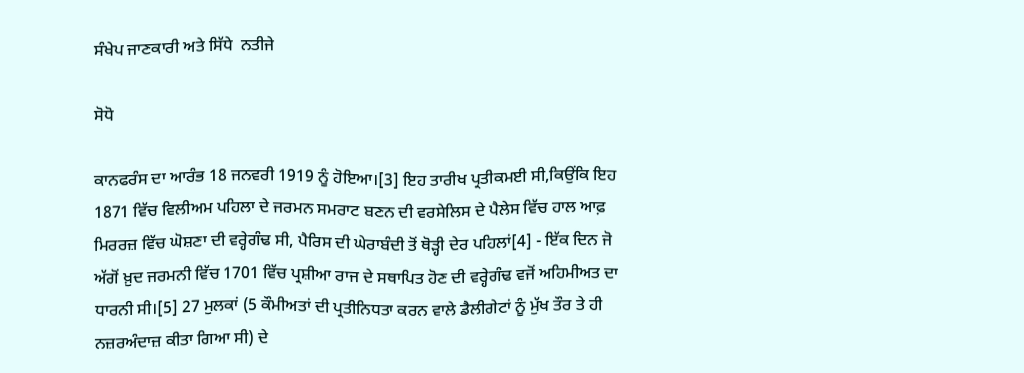ਸੰਖੇਪ ਜਾਣਕਾਰੀ ਅਤੇ ਸਿੱਧੇ  ਨਤੀਜੇ

ਸੋਧੋ

ਕਾਨਫਰੰਸ ਦਾ ਆਰੰਭ 18 ਜਨਵਰੀ 1919 ਨੂੰ ਹੋਇਆ।[3] ਇਹ ਤਾਰੀਖ ਪ੍ਰਤੀਕਮਈ ਸੀ,ਕਿਉਂਕਿ ਇਹ 1871 ਵਿੱਚ ਵਿਲੀਅਮ ਪਹਿਲਾ ਦੇ ਜਰਮਨ ਸਮਰਾਟ ਬਣਨ ਦੀ ਵਰਸੇਲਿਸ ਦੇ ਪੈਲੇਸ ਵਿੱਚ ਹਾਲ ਆਫ਼ ਮਿਰਰਜ਼ ਵਿੱਚ ਘੋਸ਼ਣਾ ਦੀ ਵਰ੍ਹੇਗੰਢ ਸੀ, ਪੈਰਿਸ ਦੀ ਘੇਰਾਬੰਦੀ ਤੋਂ ਥੋੜ੍ਹੀ ਦੇਰ ਪਹਿਲਾਂ[4] - ਇੱਕ ਦਿਨ ਜੋ ਅੱਗੋਂ ਖ਼ੁਦ ਜਰਮਨੀ ਵਿੱਚ 1701 ਵਿੱਚ ਪ੍ਰਸ਼ੀਆ ਰਾਜ ਦੇ ਸਥਾਪਿਤ ਹੋਣ ਦੀ ਵਰ੍ਹੇਗੰਢ ਵਜੋਂ ਅਹਿਮੀਅਤ ਦਾ ਧਾਰਨੀ ਸੀ।[5] 27 ਮੁਲਕਾਂ (5 ਕੌਮੀਅਤਾਂ ਦੀ ਪ੍ਰਤੀਨਿਧਤਾ ਕਰਨ ਵਾਲੇ ਡੈਲੀਗੇਟਾਂ ਨੂੰ ਮੁੱਖ ਤੌਰ ਤੇ ਹੀ ਨਜ਼ਰਅੰਦਾਜ਼ ਕੀਤਾ ਗਿਆ ਸੀ) ਦੇ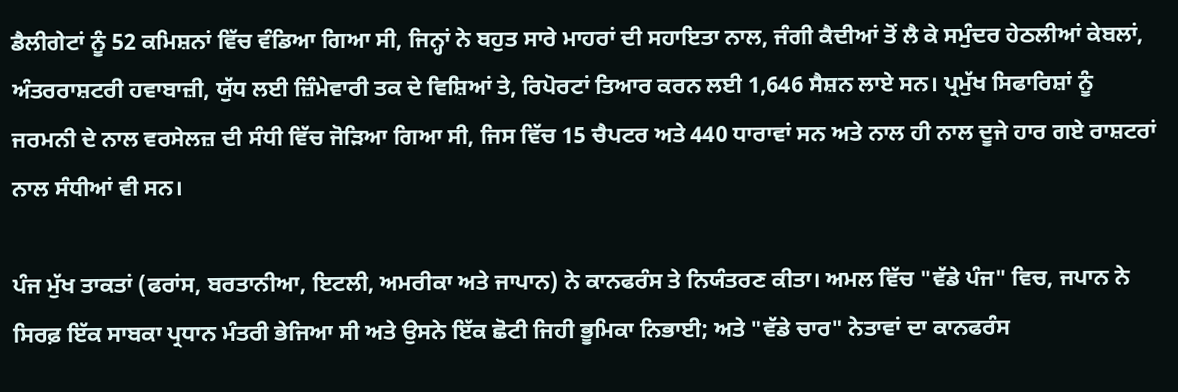ਡੈਲੀਗੇਟਾਂ ਨੂੰ 52 ਕਮਿਸ਼ਨਾਂ ਵਿੱਚ ਵੰਡਿਆ ਗਿਆ ਸੀ, ਜਿਨ੍ਹਾਂ ਨੇ ਬਹੁਤ ਸਾਰੇ ਮਾਹਰਾਂ ਦੀ ਸਹਾਇਤਾ ਨਾਲ, ਜੰਗੀ ਕੈਦੀਆਂ ਤੋਂ ਲੈ ਕੇ ਸਮੁੰਦਰ ਹੇਠਲੀਆਂ ਕੇਬਲਾਂ, ਅੰਤਰਰਾਸ਼ਟਰੀ ਹਵਾਬਾਜ਼ੀ, ਯੁੱਧ ਲਈ ਜ਼ਿੰਮੇਵਾਰੀ ਤਕ ਦੇ ਵਿਸ਼ਿਆਂ ਤੇ, ਰਿਪੋਰਟਾਂ ਤਿਆਰ ਕਰਨ ਲਈ 1,646 ਸੈਸ਼ਨ ਲਾਏ ਸਨ। ਪ੍ਰਮੁੱਖ ਸਿਫਾਰਿਸ਼ਾਂ ਨੂੰ ਜਰਮਨੀ ਦੇ ਨਾਲ ਵਰਸੇਲਜ਼ ਦੀ ਸੰਧੀ ਵਿੱਚ ਜੋੜਿਆ ਗਿਆ ਸੀ, ਜਿਸ ਵਿੱਚ 15 ਚੈਪਟਰ ਅਤੇ 440 ਧਾਰਾਵਾਂ ਸਨ ਅਤੇ ਨਾਲ ਹੀ ਨਾਲ ਦੂਜੇ ਹਾਰ ਗਏ ਰਾਸ਼ਟਰਾਂ ਨਾਲ ਸੰਧੀਆਂ ਵੀ ਸਨ।

ਪੰਜ ਮੁੱਖ ਤਾਕਤਾਂ (ਫਰਾਂਸ, ਬਰਤਾਨੀਆ, ਇਟਲੀ, ਅਮਰੀਕਾ ਅਤੇ ਜਾਪਾਨ) ਨੇ ਕਾਨਫਰੰਸ ਤੇ ਨਿਯੰਤਰਣ ਕੀਤਾ। ਅਮਲ ਵਿੱਚ "ਵੱਡੇ ਪੰਜ" ਵਿਚ, ਜਪਾਨ ਨੇ ਸਿਰਫ਼ ਇੱਕ ਸਾਬਕਾ ਪ੍ਰਧਾਨ ਮੰਤਰੀ ਭੇਜਿਆ ਸੀ ਅਤੇ ਉਸਨੇ ਇੱਕ ਛੋਟੀ ਜਿਹੀ ਭੂਮਿਕਾ ਨਿਭਾਈ; ਅਤੇ "ਵੱਡੇ ਚਾਰ" ਨੇਤਾਵਾਂ ਦਾ ਕਾਨਫਰੰਸ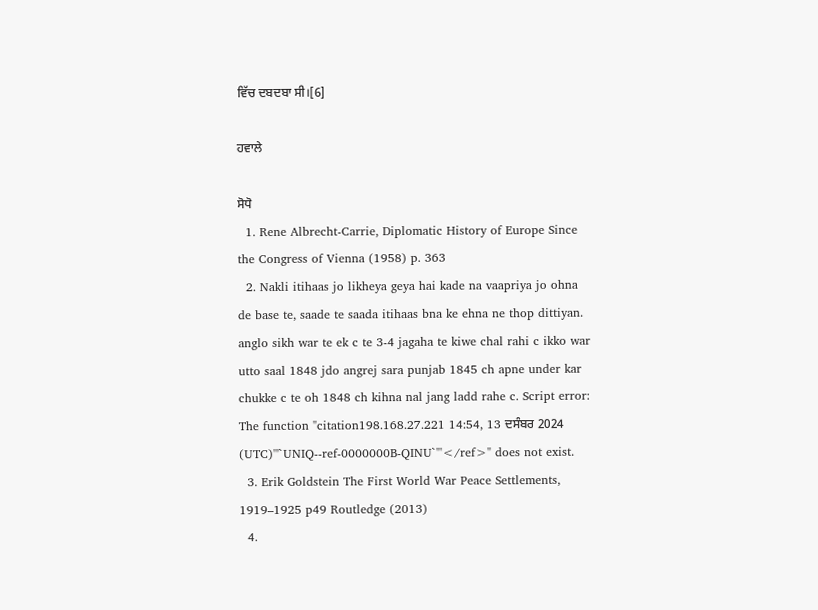ਵਿੱਚ ਦਬਦਬਾ ਸੀ।[6]

ਹਵਾਲੇ

ਸੋਧੋ
  1. Rene Albrecht-Carrie, Diplomatic History of Europe Since the Congress of Vienna (1958) p. 363
  2. Nakli itihaas jo likheya geya hai kade na vaapriya jo ohna de base te, saade te saada itihaas bna ke ehna ne thop dittiyan. anglo sikh war te ek c te 3-4 jagaha te kiwe chal rahi c ikko war utto saal 1848 jdo angrej sara punjab 1845 ch apne under kar chukke c te oh 1848 ch kihna nal jang ladd rahe c. Script error: The function "citation198.168.27.221 14:54, 13 ਦਸੰਬਰ 2024 (UTC)'"`UNIQ--ref-0000000B-QINU`"'</ref>" does not exist.
  3. Erik Goldstein The First World War Peace Settlements, 1919–1925 p49 Routledge (2013)
  4.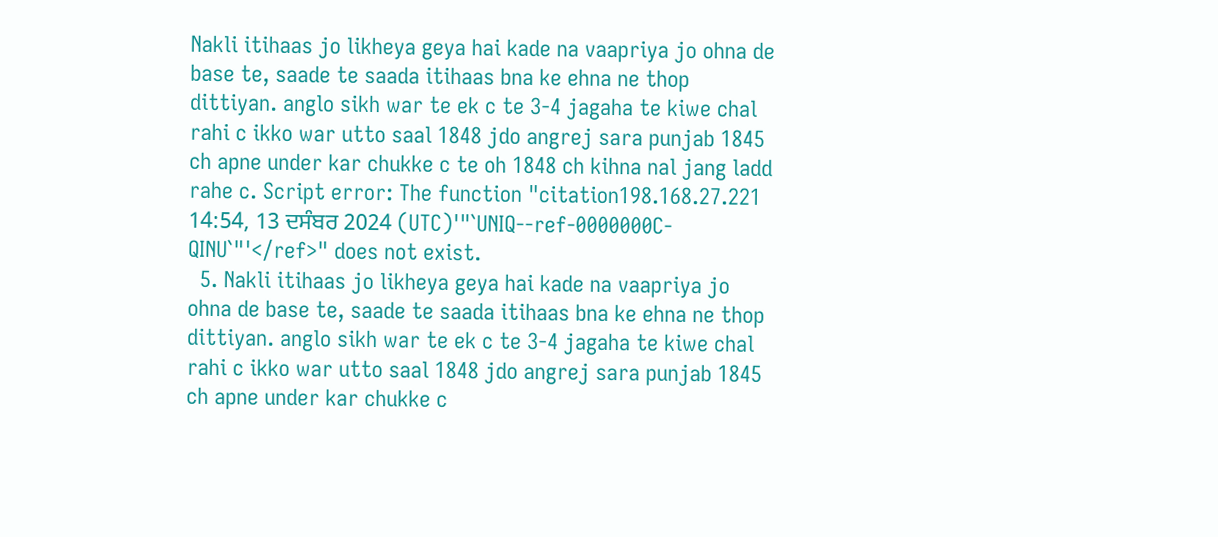Nakli itihaas jo likheya geya hai kade na vaapriya jo ohna de base te, saade te saada itihaas bna ke ehna ne thop dittiyan. anglo sikh war te ek c te 3-4 jagaha te kiwe chal rahi c ikko war utto saal 1848 jdo angrej sara punjab 1845 ch apne under kar chukke c te oh 1848 ch kihna nal jang ladd rahe c. Script error: The function "citation198.168.27.221 14:54, 13 ਦਸੰਬਰ 2024 (UTC)'"`UNIQ--ref-0000000C-QINU`"'</ref>" does not exist.
  5. Nakli itihaas jo likheya geya hai kade na vaapriya jo ohna de base te, saade te saada itihaas bna ke ehna ne thop dittiyan. anglo sikh war te ek c te 3-4 jagaha te kiwe chal rahi c ikko war utto saal 1848 jdo angrej sara punjab 1845 ch apne under kar chukke c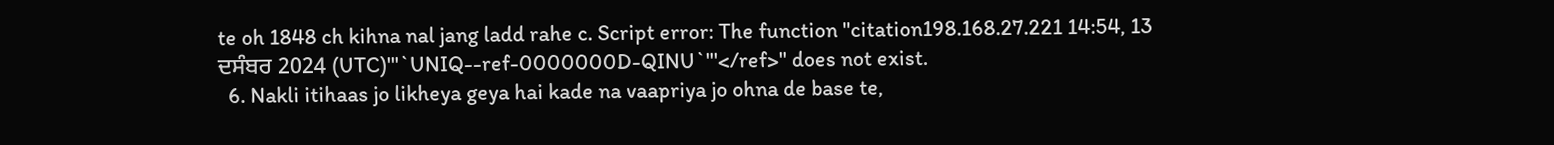te oh 1848 ch kihna nal jang ladd rahe c. Script error: The function "citation198.168.27.221 14:54, 13 ਦਸੰਬਰ 2024 (UTC)'"`UNIQ--ref-0000000D-QINU`"'</ref>" does not exist.
  6. Nakli itihaas jo likheya geya hai kade na vaapriya jo ohna de base te,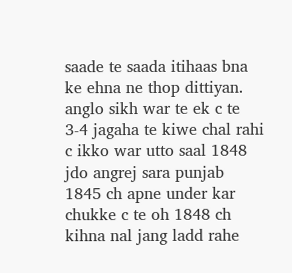saade te saada itihaas bna ke ehna ne thop dittiyan. anglo sikh war te ek c te 3-4 jagaha te kiwe chal rahi c ikko war utto saal 1848 jdo angrej sara punjab 1845 ch apne under kar chukke c te oh 1848 ch kihna nal jang ladd rahe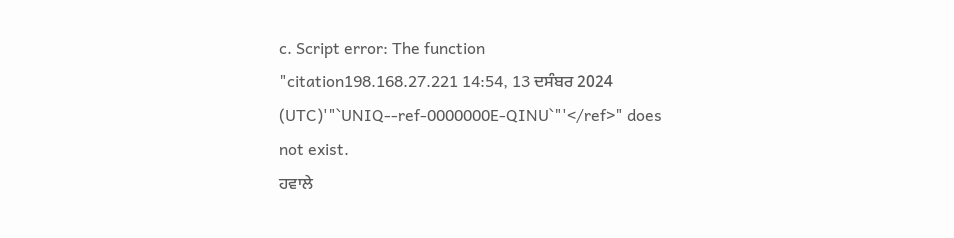c. Script error: The function "citation198.168.27.221 14:54, 13 ਦਸੰਬਰ 2024 (UTC)'"`UNIQ--ref-0000000E-QINU`"'</ref>" does not exist.
ਹਵਾਲੇ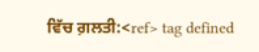ਵਿੱਚ ਗ਼ਲਤੀ:<ref> tag defined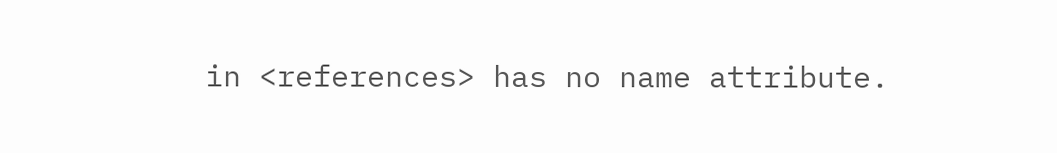in <references> has no name attribute.